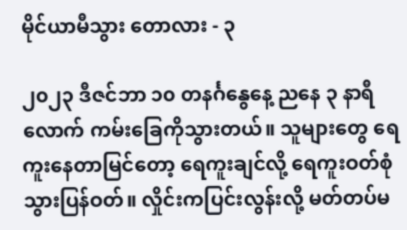မိုင်ယာမီသွား တောလား - ၃

၂၀၂၃ ဒီဇင်ဘာ ၁၀ တနင်္ဂနွေနေ့ ညနေ ၃ နာရီလောက် ကမ်းခြေကိုသွားတယ်။ သူများတွေ ရေကူးနေတာမြင်တော့ ရေကူးချင်လို့ ရေကူးဝတ်စုံသွားပြန်ဝတ်။ လှိုင်းကပြင်းလွန်းလို့ မတ်တပ်မ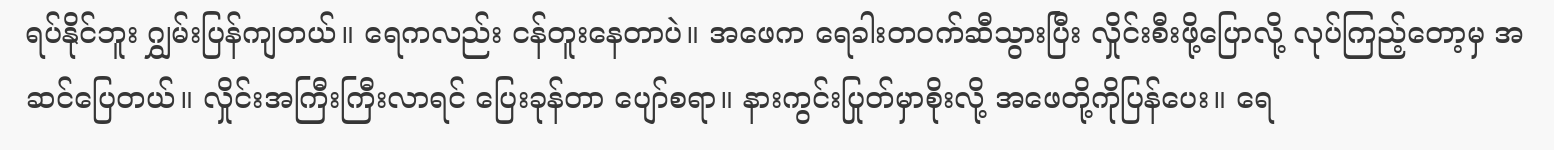ရပ်နိုင်ဘူး ဂျွှမ်းပြန်ကျတယ်။ ရေကလည်း ငန်တူးနေတာပဲ။ အဖေက ရေခါးတဝက်ဆီသွားပြီး လှိုင်းစီးဖို့ပြောလို့ လုပ်ကြည့်တော့မှ အဆင်ပြေတယ်။ လှိုင်းအကြီးကြီးလာရင် ပြေးခုန်တာ ပျော်စရာ။ နားကွင်းပြုတ်မှာစိုးလို့ အဖေတို့ကိုပြန်ပေး။ ရေ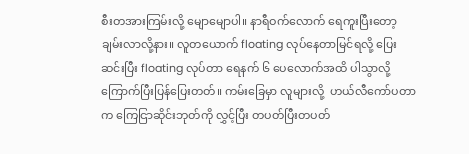စီးတအားကြမ်းလို့ မျောမျောပါ။ နာရီဝက်လောက် ရေကူးပြီးတော့ ချမ်းလာလို့နား။ လူတယောက် floating လုပ်နေတာမြင်ရလို့ ပြေးဆင်းပြီး floating လုပ်တာ ရေနက် ၆ ပေလောက်အထိ ပါသွာလို့ ကြောက်ပြီးပြန်ပြေးတတ်။ ကမ်းခြေမှာ လူများလို့  ဟယ်လီကော်ပတာက ကြေငြာဆိုင်းဘုတ်ကို လွှင့်ပြီး တပတ်ပြီးတပတ်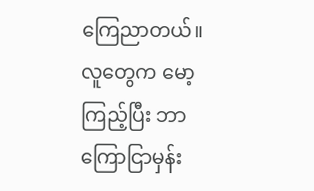ကြေညာတယ်။ လူတွေက မော့ကြည့်ပြီး ဘာကြောငြာမှန်း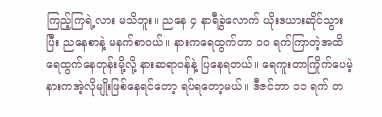ကြည့်ကြရဲ့လား မသိဘူး။ ညနေ ၄ နာရီခွဲလောက် ယိုးဒယားဆိုင်သွားပြီး ညနေစာနဲ့ မနက်စာဝယ်။ နားကရေထွက်တာ ၁၀ ရက်ကြာတဲ့အထိ ရေထွက်နေတုန်းမို့လို့ နားဆရာဝန်နဲ့ ပြနေရတယ်။ ရေကူးတာကြိုက်ပေမဲ့ နားကအဲ့လိုမျိုးဖြစ်နေရင်တော့ ရပ်ရတော့မယ်။ ဒီဇင်ဘာ ၁၁ ရက် တ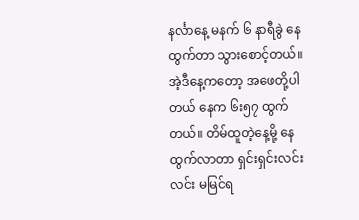နင်္လာနေ့ မနက် ၆ နာရီခွဲ နေထွက်တာ သွားစောင့်တယ်။ အဲ့ဒီနေ့ကတော့ အဖေတို့ပါတယ် နေက ၆း၅၇ ထွက်တယ်။ တိမ်ထူတဲ့နေ့မို့ နေထွက်လာတာ ရှင်းရှင်းလင်းလင်း မမြင်ရ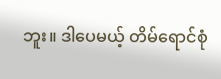ဘူး။ ဒါပေမယ့် တိမ်ရောင်စုံ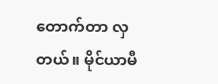တောက်တာ လှတယ်။ မိုင်ယာမီ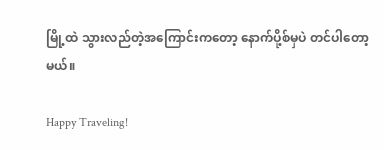မြို့ထဲ သွားလည်တဲ့အကြောင်းကတော့ နောက်ပို့စ်မှပဲ တင်ပါတော့မယ်။

Happy Traveling!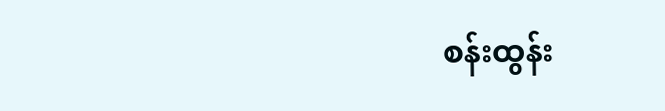စန်းထွန်း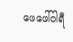ဖေဖေါ်ဝါရီ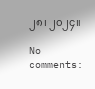၂၈၊ ၂၀၂၄။

No comments: